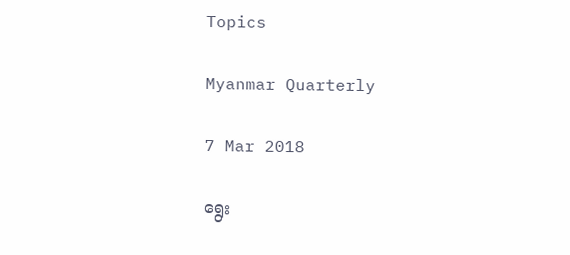Topics

Myanmar Quarterly

7 Mar 2018

ရွေး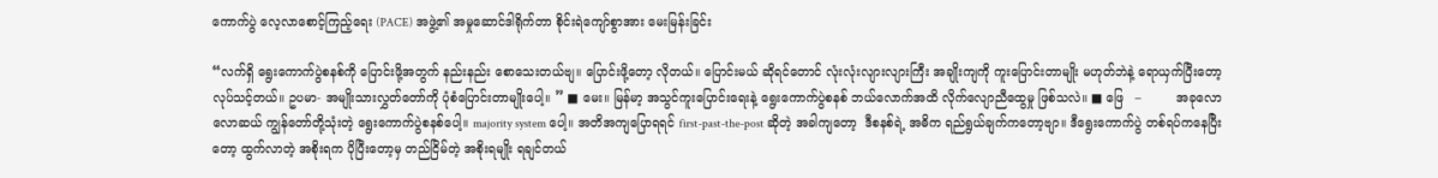ကောက်ပွဲ လေ့လာစောင့်ကြည့်ရေး (PACE) အဖွဲ့၏ အမှုဆောင်ဒါရိုက်တာ စိုင်းရဲကျော်စွာအား မေးမြန်းခြင်း

“လက်ရှိ ရွေးကောက်ပွဲစနစ်ကို ပြောင်းဖို့အတွက် နည်းနည်း စောသေးတယ်ဗျ။ ပြောင်းဖို့တော့ လိုတယ်။ ပြောင်းမယ် ဆိုရင်တောင် လုံးလုံးလျားလျားကြီး အချိုးကျကို ကူးပြောင်းတာမျိုး မဟုတ်ဘဲနဲ့ ရောယှက်ပြီးတော့ လုပ်သင့်တယ်။ ဥပမာ- အမျိုးသားလွှတ်တော်ကို ပုံစံပြောင်းတာမျိုးပေါ့။ ” ■ မေး။ မြန်မာ့ အသွင်ကူးပြောင်းရေးနဲ့ ရွေးကောက်ပွဲစနစ် ဘယ်လောက်အထိ လိုက်လျောညီထွေမှု ဖြစ်သလဲ။ ■ ဖြေ   –         အခုလောလောဆယ် ကျွန်တော်တို့သုံးတဲ့ ရွေးကောက်ပွဲစနစ်ပေါ့။ majority system ပေါ့။ အတိအကျပြောရရင် first-past-the-post ဆိုတဲ့ အခါကျတော့  ဒီစနစ်ရဲ့ အဓိက ရည်ရွယ်ချက်ကတော့ဗျာ။ ဒီရွေးကောက်ပွဲ တစ်ရပ်ကနေပြီးတော့ ထွက်လာတဲ့ အစိုးရက ပိုပြီးတော့မှ တည်ငြိမ်တဲ့ အစိုးရမျိုး ရချင်တယ်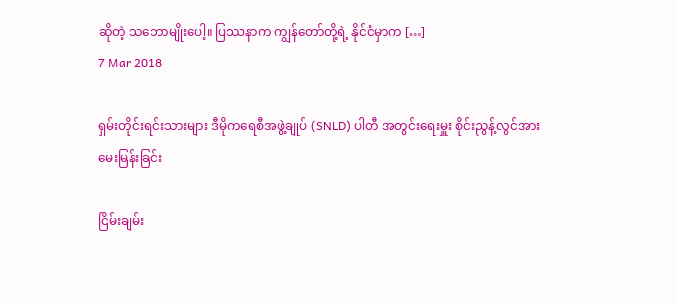ဆိုတဲ့ သဘောမျိုးပေါ့။ ပြဿနာက ကျွန်တော်တို့ရဲ့ နိုင်ငံမှာက […]
7 Mar 2018

ရှမ်းတိုင်းရင်းသားများ ဒီမိုကရေစီအဖွဲ့ချုပ် (SNLD) ပါတီ အတွင်းရေးမှူး စိုင်းညွန့်လွင်အား မေးမြန်းခြင်း

ငြိမ်းချမ်း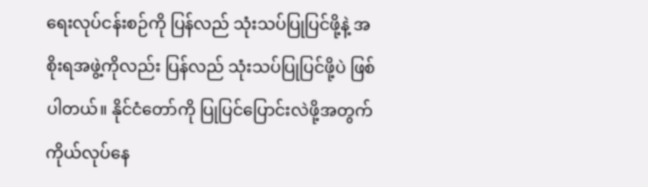ရေးလုပ်ငန်းစဉ်ကို ပြန်လည် သုံးသပ်ပြုပြင်ဖို့နဲ့ အစိုးရအဖွဲ့ကိုလည်း ပြန်လည် သုံးသပ်ပြုပြင်ဖို့ပဲ ဖြစ်ပါတယ်။ နိုင်ငံတော်ကို ပြုပြင်ပြောင်းလဲဖို့အတွက် ကိုယ်လုပ်နေ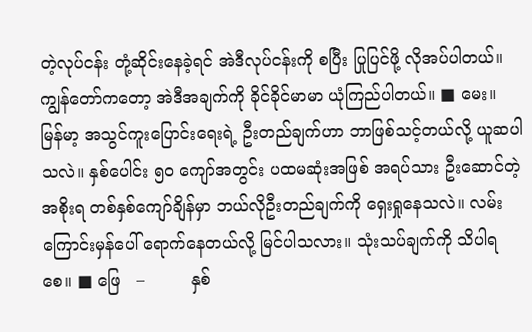တဲ့လုပ်ငန်း တုံ့ဆိုင်းနေခဲ့ရင် အဲဒီလုပ်ငန်းကို စပြီး ပြုပြင်ဖို့ လိုအပ်ပါတယ်။ ကျွန်တော်ကတော့ အဲဒီအချက်ကို ခိုင်ခိုင်မာမာ ယုံကြည်ပါတယ်။ ■ မေး။ မြန်မာ့ အသွင်ကူးပြောင်းရေးရဲ့ ဦးတည်ချက်ဟာ ဘာဖြစ်သင့်တယ်လို့ ယူဆပါသလဲ။ နှစ်ပေါင်း ၅၀ ကျော်အတွင်း ပထမဆုံးအဖြစ် အရပ်သား ဦးဆောင်တဲ့အစိုးရ တစ်နှစ်ကျော်ချိန်မှာ ဘယ်လိုဦးတည်ချက်ကို ရှေးရှုနေသလဲ။ လမ်းကြောင်းမှန်ပေါ် ရောက်နေတယ်လို့ မြင်ပါသလား။ သုံးသပ်ချက်ကို သိပါရစေ။ ■ ဖြေ   –         နှစ်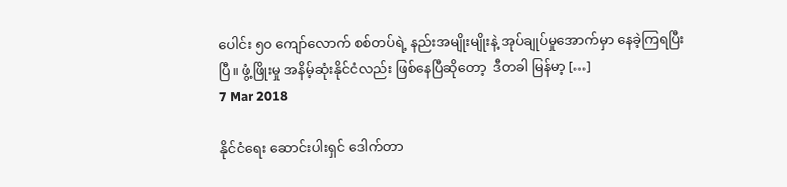ပေါင်း ၅၀ ကျော်လောက် စစ်တပ်ရဲ့ နည်းအမျိုးမျိုးနဲ့ အုပ်ချုပ်မှုအောက်မှာ နေခဲ့ကြရပြီးပြီ။ ဖွံ့ဖြိုးမှု အနိမ့်ဆုံးနိုင်ငံလည်း ဖြစ်နေပြီဆိုတော့  ဒီတခါ မြန်မာ့ […]
7 Mar 2018

နိုင်ငံရေး ဆောင်းပါးရှင် ဒေါက်တာ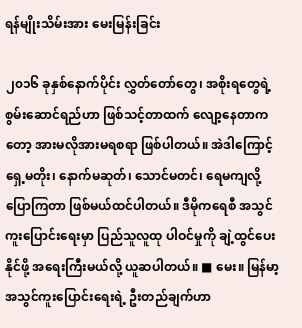ရန်မျိုးသိမ်းအား မေးမြန်းခြင်း

၂၀၁၆ ခုနှစ်နောက်ပိုင်း လွှတ်တော်တွေ၊ အစိုးရတွေရဲ့ စွမ်းဆောင်ရည်ဟာ ဖြစ်သင့်တာထက် လျော့နေတာကတော့ အားမလိုအားမရစရာ ဖြစ်ပါတယ်။ အဲဒါကြောင့် ရှေ့မတိုး၊ နောက်မဆုတ်၊ သောင်မတင်၊ ရေမကျလို့ ပြောကြတာ ဖြစ်မယ်ထင်ပါတယ်။ ဒီမိုကရေစီ အသွင်ကူးပြောင်းရေးမှာ ပြည်သူလူထု ပါဝင်မှုကို ချဲ့ထွင်ပေးနိုင်ဖို့ အရေးကြီးမယ်လို့ ယူဆပါတယ်။ ■ မေး။ မြန်မာ့ အသွင်ကူးပြောင်းရေးရဲ့ ဦးတည်ချက်ဟာ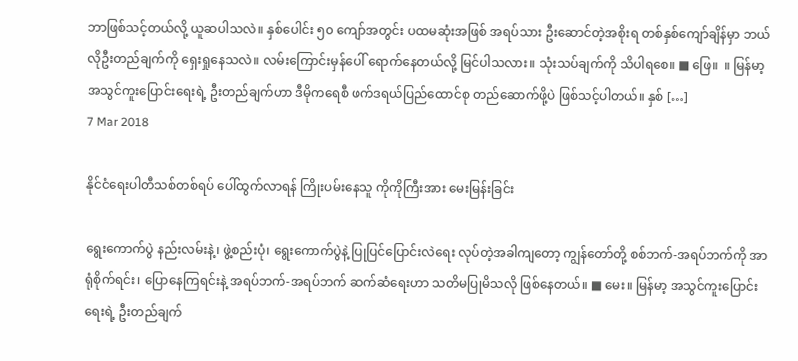ဘာဖြစ်သင့်တယ်လို့ ယူဆပါသလဲ။ နှစ်ပေါင်း ၅၀ ကျော်အတွင်း ပထမဆုံးအဖြစ် အရပ်သား ဦးဆောင်တဲ့အစိုးရ တစ်နှစ်ကျော်ချိန်မှာ ဘယ်လိုဦးတည်ချက်ကို ရှေးရှုနေသလဲ။ လမ်းကြောင်းမှန်ပေါ် ရောက်နေတယ်လို့ မြင်ပါသလား။ သုံးသပ်ချက်ကို သိပါရစေ။ ■ ဖြေ။  ။ မြန်မာ့ အသွင်ကူးပြောင်းရေးရဲ့ ဦးတည်ချက်ဟာ ဒီမိုကရေစီ ဖက်ဒရယ်ပြည်ထောင်စု တည်ဆောက်ဖို့ပဲ ဖြစ်သင့်ပါတယ်။ နှစ် […]
7 Mar 2018

နိုင်ငံရေးပါတီသစ်တစ်ရပ် ပေါ်ထွက်လာရန် ကြိုးပမ်းနေသူ ကိုကိုကြီးအား မေးမြန်းခြင်း

ရွေးကောက်ပွဲ နည်းလမ်းနဲ့၊ ဖွဲ့စည်းပုံ၊ ရွေးကောက်ပွဲနဲ့ ပြုပြင်ပြောင်းလဲရေး လုပ်တဲ့အခါကျတော့ ကျွန်တော်တို့ စစ်ဘက်-အရပ်ဘက်ကို အာရုံစိုက်ရင်း၊ ပြောနေကြရင်းနဲ့ အရပ်ဘက်-အရပ်ဘက် ဆက်ဆံရေးဟာ သတိမပြုမိသလို ဖြစ်နေတယ်။ ■ မေး။ မြန်မာ့ အသွင်ကူးပြောင်းရေးရဲ့ ဦးတည်ချက်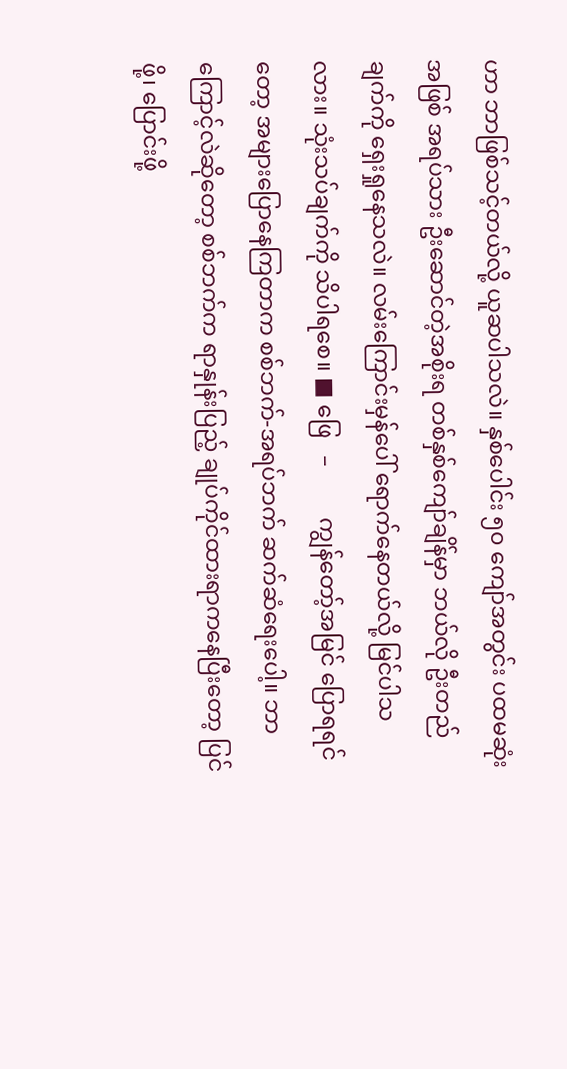ဟာ ဘာဖြစ်သင့်တယ်လို့ ယူဆပါသလဲ။ နှစ်ပေါင်း ၅၀ ကျော်အတွင်း ပထမဆုံးအဖြစ် အရပ်သား ဦးဆောင်တဲ့အစိုးရ တစ်နှစ်ကျော်ချိန်မှာ ဘယ်လို ဦးတည်ချက်ကို ရှေးရှုနေသလဲ။ လမ်းကြောင်းမှန်ပေါ် ရောက်နေတယ်လို့ မြင်ပါသလား။ သုံးသပ်ချက်ကို သိပါရစေ။ ■ ဖြေ   –         ကျွန်တော့်အမြင် ပြောရရင်တော့ အများပြောနေကြတာက စစ်ဘက်-အရပ်ဘက် ဆက်ဆံရေးပေါ့။ ဘာကြောင့်လဲဆိုတော့ စစ်ဘက်က ရာနှုန်းပြည့် ချုပ်ကိုင်ထားရာကနေပြီးတော့ ပြင်ဖို့၊ ပြောင်းဖို့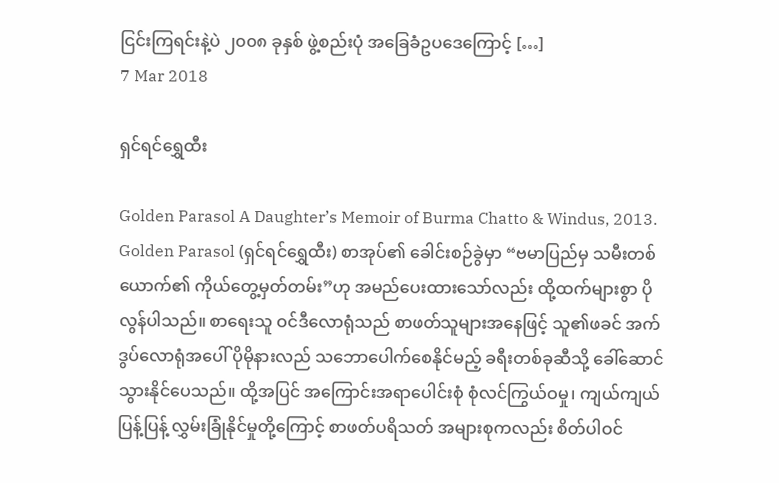ငြင်းကြရင်းနဲ့ပဲ ၂၀၀၈ ခုနှစ် ဖွဲ့စည်းပုံ အခြေခံဥပဒေကြောင့် […]
7 Mar 2018

ရှင်ရင်ရွှေထီး

Golden Parasol A Daughter’s Memoir of Burma Chatto & Windus, 2013. Golden Parasol (ရှင်ရင်ရွှေထီး) စာအုပ်၏ ခေါင်းစဉ်ခွဲမှာ “ဗမာပြည်မှ သမီးတစ်ယောက်၏ ကိုယ်တွေ့မှတ်တမ်း”ဟု အမည်ပေးထားသော်လည်း ထို့ထက်များစွာ ပိုလွန်ပါသည်။ စာရေးသူ ဝင်ဒီလောရုံသည် စာဖတ်သူများအနေဖြင့် သူ၏ဖခင် အက်ဒွပ်လောရုံအပေါ် ပိုမိုနားလည် သဘောပေါက်စေနိုင်မည့် ခရီးတစ်ခုဆီသို့ ခေါ်ဆောင်သွားနိုင်ပေသည်။ ထို့အပြင် အကြောင်းအရာပေါင်းစုံ စုံလင်ကြွယ်ဝမှု၊ ကျယ်ကျယ်ပြန့်ပြန့် လွှမ်းခြုံနိုင်မှုတို့ကြောင့် စာဖတ်ပရိသတ် အများစုကလည်း စိတ်ပါဝင်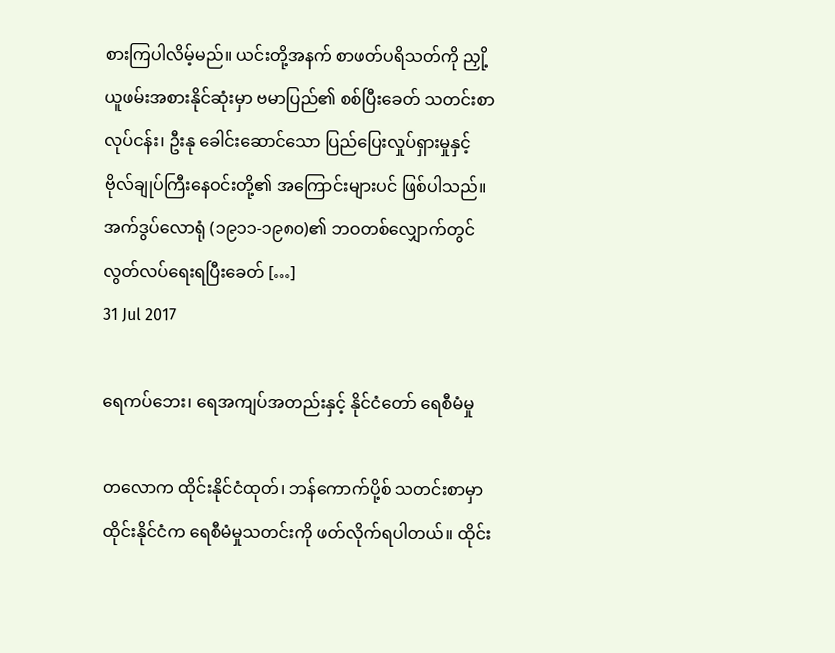စားကြပါလိမ့်မည်။ ယင်းတို့အနက် စာဖတ်ပရိသတ်ကို ညှို့ယူဖမ်းအစားနိုင်ဆုံးမှာ ဗမာပြည်၏ စစ်ပြီးခေတ် သတင်းစာလုပ်ငန်း၊ ဦးနု ခေါင်းဆောင်သော ပြည်ပြေးလှုပ်ရှားမှုနှင့် ဗိုလ်ချုပ်ကြီးနေဝင်းတို့၏ အကြောင်းများပင် ဖြစ်ပါသည်။ အက်ဒွပ်လောရုံ (၁၉၁၁-၁၉၈၀)၏ ဘဝတစ်လျှောက်တွင် လွတ်လပ်ရေးရပြီးခေတ် […]
31 Jul 2017

ရေကပ်ဘေး၊ ရေအကျပ်အတည်းနှင့် နိုင်ငံတော် ရေစီမံမှု

တလောက ထိုင်းနိုင်ငံထုတ်၊ ဘန်ကောက်ပို့စ် သတင်းစာမှာ ထိုင်းနိုင်ငံက ရေစီမံမှုသတင်းကို ဖတ်လိုက်ရပါတယ်။ ထိုင်း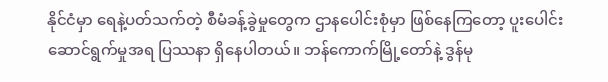နိုင်ငံမှာ ရေနဲ့ပတ်သက်တဲ့ စီမံခန့်ခွဲမှုတွေက ဌာနပေါင်းစုံမှာ ဖြစ်နေကြတော့ ပူးပေါင်း ဆောင်ရွက်မှုအရ ပြဿနာ ရှိနေပါတယ်။ ဘန်ကောက်မြို့တော်နဲ့ ဒွန်မု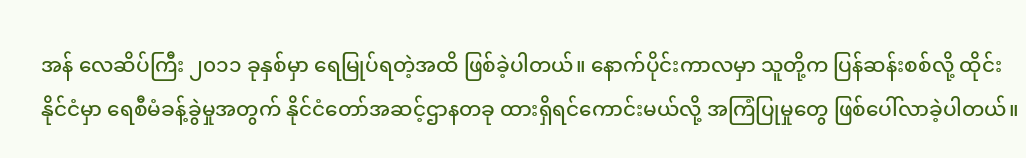အန် လေဆိပ်ကြီး ၂၀၁၁ ခုနှစ်မှာ ရေမြုပ်ရတဲ့အထိ ဖြစ်ခဲ့ပါတယ်။ နောက်ပိုင်းကာလမှာ သူတို့က ပြန်ဆန်းစစ်လို့ ထိုင်းနိုင်ငံမှာ ရေစီမံခန့်ခွဲမှုအတွက် နိုင်ငံတော်အဆင့်ဌာနတခု ထားရှိရင်ကောင်းမယ်လို့ အကြံပြုမှုတွေ ဖြစ်ပေါ်လာခဲ့ပါတယ်။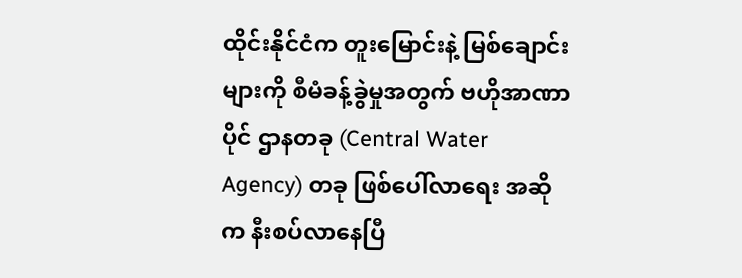ထိုင်းနိုင်ငံက တူးမြောင်းနဲ့ မြစ်ချောင်းများကို စီမံခန့်ခွဲမှုအတွက် ဗဟိုအာဏာပိုင် ဌာနတခု (Central Water Agency) တခု ဖြစ်ပေါ်လာရေး အဆိုက နီးစပ်လာနေပြီ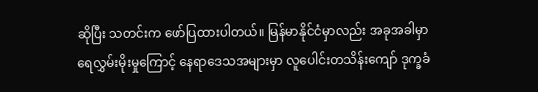ဆိုပြီး သတင်းက ဖော်ပြထားပါတယ်။ မြန်မာနိုင်ငံမှာလည်း အခုအခါမှာ ရေလွှမ်းမိုးမှုကြောင့် နေရာဒေသအများမှာ လူပေါင်းတသိန်းကျော် ဒုက္ခခံ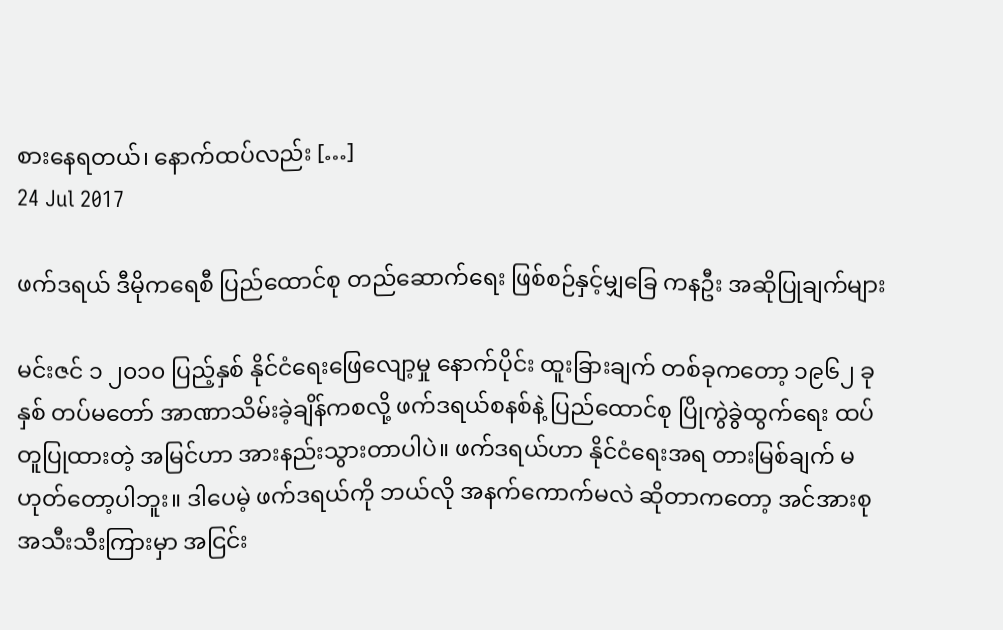စားနေရတယ်၊ နောက်ထပ်လည်း […]
24 Jul 2017

ဖက်ဒရယ် ဒီမိုကရေစီ ပြည်ထောင်စု တည်ဆောက်ရေး ဖြစ်စဉ်နှင့်မျှခြေ ကနဦး အဆိုပြုချက်များ

မင်းဇင် ၁ ၂၀၁၀ ပြည့်နှစ် နိုင်ငံရေးဖြေလျော့မှု နောက်ပိုင်း ထူးခြားချက် တစ်ခုကတော့ ၁၉၆၂ ခုနှစ် တပ်မတော် အာဏာသိမ်းခဲ့ချိန်ကစလို့ ဖက်ဒရယ်စနစ်နဲ့ ပြည်ထောင်စု ပြိုကွဲခွဲထွက်ရေး ထပ်တူပြုထားတဲ့ အမြင်ဟာ အားနည်းသွားတာပါပဲ။ ဖက်ဒရယ်ဟာ နိုင်ငံရေးအရ တားမြစ်ချက် မဟုတ်တော့ပါဘူး။ ဒါပေမဲ့ ဖက်ဒရယ်ကို ဘယ်လို အနက်ကောက်မလဲ ဆိုတာကတော့ အင်အားစု အသီးသီးကြားမှာ အငြင်း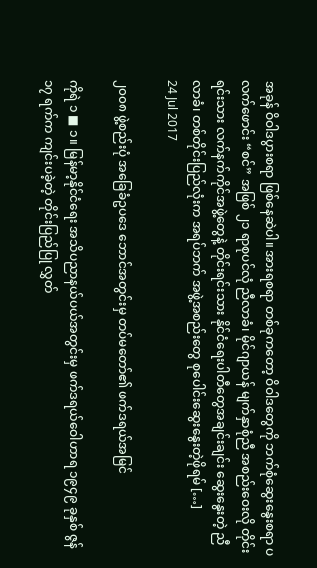အခုန် ဝိဝါဒပွားစရာ ဖြစ်နေဆဲပါ။ အားရစရာ တစ်ခုကတော့ ဝိဝါဒတွေကို ဘက်စုံဆွေးနွေးစရာ ပလက်ဖောင်း “စင်” အဖြစ် ၂၁ ရာစုပင်လုံ ညီလာခံ၊ မိုင်ဂျာယန် မျက်နှာစုံညီ အစည်းဝေးလို တိုင်းရင်းသား လက်နက်ကိုင်အဖွဲ့တွေနဲ့ တိုင်းရင်းသား နိုင်ငံရေးပါတီတွေအချင်းချင်း ဆွေးနွေးတဲ့ ညီလာခံ၊ တစ်တိုင်းပြည်လုံးက အရပ်ဘက် အဖွဲ့အစည်းတွေ စုပေါင်းဆွေးနွေးတဲ့ဖိုရမ် […]
24 Jul 2017

၂၀၀၈ ဖွဲ့စည်းပုံ အခြေခံဥပဒေ ဘောင်အတွင်းမှ တပ်မတော်၏ ဖက်ဒရယ်အမြင်

ကိုရဲ ၁ ■ ၁။ မြန်မာ့နိုင်ငံရေး အသိပညာနယ်ပယ်အတွင်းမှ ဖက်ဒရယ်ဝေါဟာရ ၁၉၄၉ ခုနှစ် ဇွန် ၁၇ ရက်က ကျင်းပခဲ့တဲ့ တိုင်းပြည်ပြု လွှတ်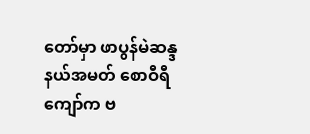တော်မှာ ဖာပွန်မဲဆန္ဒနယ်အမတ် စောဝီရီကျော်က ဗ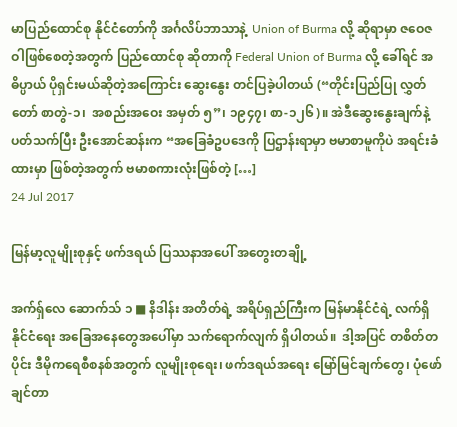မာပြည်ထောင်စု နိုင်ငံတော်ကို အင်္ဂလိပ်ဘာသာနဲ့  Union of Burma လို့ ဆိုရာမှာ ဇဝေဇဝါဖြစ်စေတဲ့အတွက် ပြည်ထောင်စု ဆိုတာကို Federal Union of Burma လို့ ခေါ်ရင် အဓိပ္ပာယ် ပိုရှင်းမယ်ဆိုတဲ့အကြောင်း ဆွေးနွေး တင်ပြခဲ့ပါတယ် (“တိုင်းပြည်ပြု လွှတ်တော် စာတွဲ-၁၊  အစည်းအဝေး အမှတ် ၅”၊ ၁၉၄၇၊ စာ-၁၂၆)။ အဲဒီဆွေးနွေးချက်နဲ့ ပတ်သက်ပြီး ဦးအောင်ဆန်းက “အခြေခံဥပဒေကို ပြဌာန်းရာမှာ ဗမာစာမူကိုပဲ အရင်းခံထားမှာ ဖြစ်တဲ့အတွက် ဗမာစကားလုံးဖြစ်တဲ့ […]
24 Jul 2017

မြန်မာ့လူမျိုးစုနှင့် ဖက်ဒရယ် ပြဿနာအပေါ် အတွေးတချို့

အက်ရှ်လေ ဆောက်သ် ၁ ■ နိဒါန်း အတိတ်ရဲ့ အရိပ်ရှည်ကြီးက မြန်မာနိုင်ငံရဲ့ လက်ရှိ နိုင်ငံရေး အခြေအနေတွေအပေါ်မှာ သက်ရောက်လျက် ရှိပါတယ်။  ဒါ့အပြင် တစိတ်တပိုင်း ဒီမိုကရေစီစနစ်အတွက် လူမျိုးစုရေး၊ ဖက်ဒရယ်အရေး မြော်မြင်ချက်တွေ၊ ပုံဖော်ချင်တာ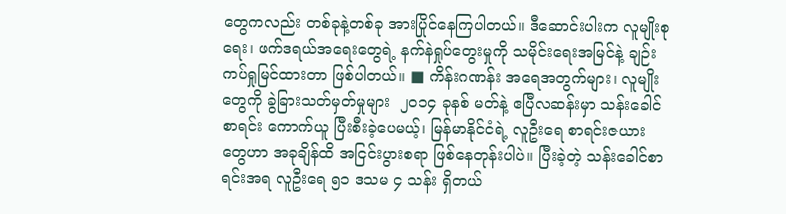တွေကလည်း တစ်ခုနဲ့တစ်ခု အားပြိုင်နေကြပါတယ်။ ဒီဆောင်းပါးက လူမျိုးစုရေး၊ ဖက်ဒရယ်အရေးတွေရဲ့ နက်နဲရှုပ်တွေးမှုကို သမိုင်းရေးအမြင်နဲ့ ချဉ်းကပ်ရှုမြင်ထားတာ ဖြစ်ပါတယ်။ ■ ကိန်းဂဏန်း အရေအတွက်များ၊ လူမျိုးတွေကို ခွဲခြားသတ်မှတ်မှုများ  ၂၀၁၄ ခုနစ် မတ်နဲ့ ဧပြီလဆန်းမှာ သန်းခေါင်စာရင်း ကောက်ယူ ပြီးစီးခဲ့ပေမယ့်၊ မြန်မာနိုင်ငံရဲ့ လူဦးရေ စာရင်းဇယားတွေဟာ အခုချိန်ထိ အငြင်းပွားစရာ ဖြစ်နေတုန်းပါပဲ။ ပြီးခဲ့တဲ့ သန်းခေါင်စာရင်းအရ လူဦးရေ ၅၁ ဒသမ ၄ သန်း ရှိတယ်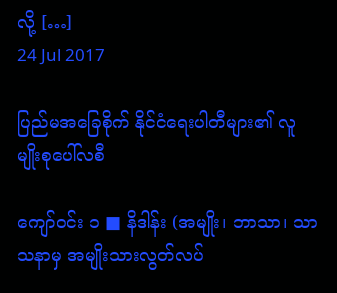လို့ […]
24 Jul 2017

ပြည်မအခြေစိုက် နိုင်ငံရေးပါတီများ၏ လူမျိုးစုပေါ်လစီ

ကျော်ဝင်း ၁ ■ နိဒါန်း (အမျိုး၊ ဘာသာ၊ သာသနာမှ အမျိုးသားလွတ်လပ်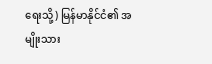ရေးသို့) မြန်မာနိုင်ငံ၏ အမျိုးသား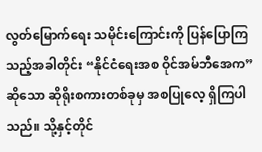လွတ်မြောက်ရေး သမိုင်းကြောင်းကို ပြန်ပြောကြသည့်အခါတိုင်း “နိုင်ငံရေးအစ ဝိုင်အမ်ဘီအေက” ဆိုသော ဆိုရိုးစကားတစ်ခုမှ အစပြုလေ့ ရှိကြပါသည်။ သို့နှင့်တိုင်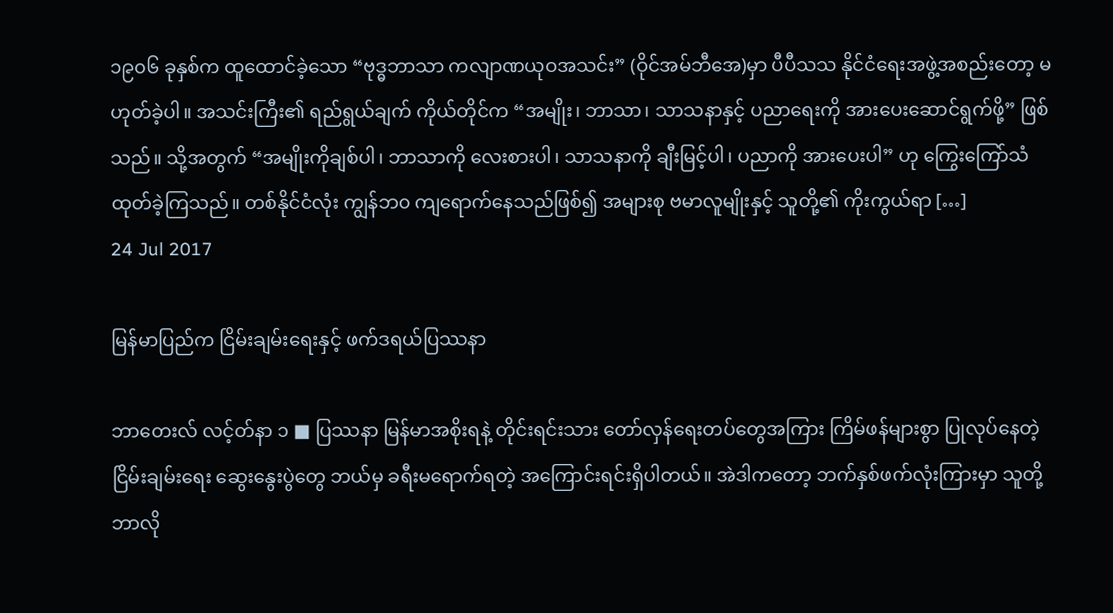၁၉၀၆ ခုနှစ်က ထူထောင်ခဲ့သော “ဗုဒ္ဓဘာသာ ကလျာဏယုဝအသင်း” (ဝိုင်အမ်ဘီအေ)မှာ ပီပီသသ နိုင်ငံရေးအဖွဲ့အစည်းတော့ မဟုတ်ခဲ့ပါ။ အသင်းကြီး၏ ရည်ရွယ်ချက် ကိုယ်တိုင်က “အမျိုး၊ ဘာသာ၊ သာသနာနှင့် ပညာရေးကို အားပေးဆောင်ရွက်ဖို့” ဖြစ်သည်။ သို့အတွက် “အမျိုးကိုချစ်ပါ၊ ဘာသာကို လေးစားပါ၊ သာသနာကို ချီးမြင့်ပါ၊ ပညာကို အားပေးပါ” ဟု ကြွေးကြော်သံ ထုတ်ခဲ့ကြသည်။ တစ်နိုင်ငံလုံး ကျွန်ဘ၀ ကျရောက်နေသည်ဖြစ်၍ အများစု ဗမာလူမျိုးနှင့် သူတို့၏ ကိုးကွယ်ရာ […]
24 Jul 2017

မြန်မာပြည်က ငြိမ်းချမ်းရေးနှင့် ဖက်ဒရယ်ပြဿနာ

ဘာတေးလ် လင့်တ်နာ ၁ ■ ပြဿနာ မြန်မာအစိုးရနဲ့ တိုင်းရင်းသား တော်လှန်ရေးတပ်တွေအကြား ကြိမ်ဖန်များစွာ ပြုလုပ်နေတဲ့ ငြိမ်းချမ်းရေး ဆွေးနွေးပွဲတွေ ဘယ်မှ ခရီးမရောက်ရတဲ့ အကြောင်းရင်းရှိပါတယ်။ အဲဒါကတော့ ဘက်နှစ်ဖက်လုံးကြားမှာ သူတို့ ဘာလို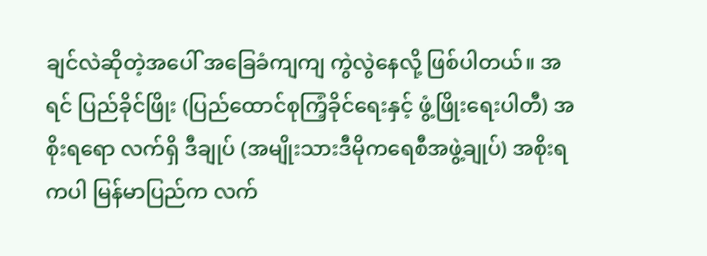ချင်လဲဆိုတဲ့အပေါ် အခြေခံကျကျ ကွဲလွဲနေလို့ ဖြစ်ပါတယ်။ အရင် ပြည်ခိုင်ဖြိုး (ပြည်ထောင်စုကြံ့ခိုင်ရေးနှင့် ဖွံ့ဖြိုးရေးပါတီ) အစိုးရရော လက်ရှိ ဒီချုပ် (အမျိုးသားဒီမိုကရေစီအဖွဲ့ချုပ်) အစိုးရကပါ မြန်မာပြည်က လက်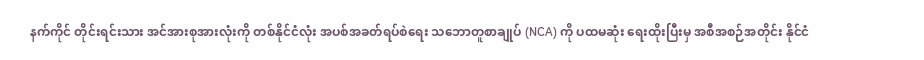နက်ကိုင် တိုင်းရင်းသား အင်အားစုအားလုံးကို တစ်နိုင်ငံလုံး အပစ်အခတ်ရပ်စဲရေး သဘောတူစာချုပ် (NCA) ကို ပထမဆုံး ရေးထိုးပြီးမှ အစီအစဉ်အတိုင်း နိုင်ငံ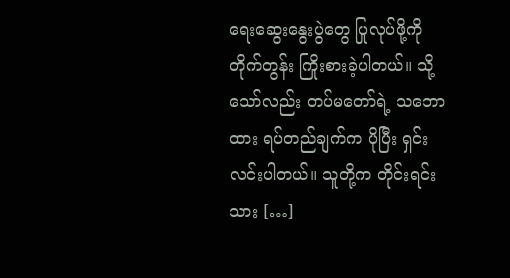ရေးဆွေးနွေးပွဲတွေ ပြုလုပ်ဖို့ကို တိုက်တွန်း ကြိုးစားခဲ့ပါတယ်။ သို့သော်လည်း တပ်မတော်ရဲ့ သဘောထား ရပ်တည်ချက်က ပိုပြီး ရှင်းလင်းပါတယ်။ သူတို့က တိုင်းရင်းသား […]